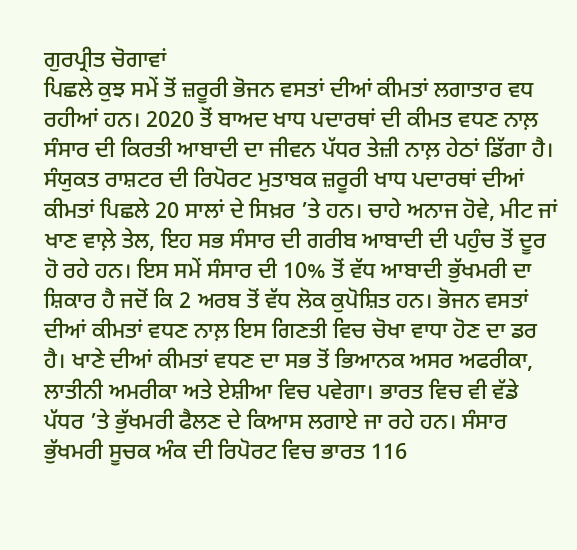ਗੁਰਪ੍ਰੀਤ ਚੋਗਾਵਾਂ
ਪਿਛਲੇ ਕੁਝ ਸਮੇਂ ਤੋਂ ਜ਼ਰੂਰੀ ਭੋਜਨ ਵਸਤਾਂ ਦੀਆਂ ਕੀਮਤਾਂ ਲਗਾਤਾਰ ਵਧ ਰਹੀਆਂ ਹਨ। 2020 ਤੋਂ ਬਾਅਦ ਖਾਧ ਪਦਾਰਥਾਂ ਦੀ ਕੀਮਤ ਵਧਣ ਨਾਲ਼ ਸੰਸਾਰ ਦੀ ਕਿਰਤੀ ਆਬਾਦੀ ਦਾ ਜੀਵਨ ਪੱਧਰ ਤੇਜ਼ੀ ਨਾਲ਼ ਹੇਠਾਂ ਡਿੱਗਾ ਹੈ। ਸੰਯੁਕਤ ਰਾਸ਼ਟਰ ਦੀ ਰਿਪੋਰਟ ਮੁਤਾਬਕ ਜ਼ਰੂਰੀ ਖਾਧ ਪਦਾਰਥਾਂ ਦੀਆਂ ਕੀਮਤਾਂ ਪਿਛਲੇ 20 ਸਾਲਾਂ ਦੇ ਸਿਖ਼ਰ ’ਤੇ ਹਨ। ਚਾਹੇ ਅਨਾਜ ਹੋਵੇ, ਮੀਟ ਜਾਂ ਖਾਣ ਵਾਲ਼ੇ ਤੇਲ, ਇਹ ਸਭ ਸੰਸਾਰ ਦੀ ਗਰੀਬ ਆਬਾਦੀ ਦੀ ਪਹੁੰਚ ਤੋਂ ਦੂਰ ਹੋ ਰਹੇ ਹਨ। ਇਸ ਸਮੇਂ ਸੰਸਾਰ ਦੀ 10% ਤੋਂ ਵੱਧ ਆਬਾਦੀ ਭੁੱਖਮਰੀ ਦਾ ਸ਼ਿਕਾਰ ਹੈ ਜਦੋਂ ਕਿ 2 ਅਰਬ ਤੋਂ ਵੱਧ ਲੋਕ ਕੁਪੋਸ਼ਿਤ ਹਨ। ਭੋਜਨ ਵਸਤਾਂ ਦੀਆਂ ਕੀਮਤਾਂ ਵਧਣ ਨਾਲ਼ ਇਸ ਗਿਣਤੀ ਵਿਚ ਚੋਖਾ ਵਾਧਾ ਹੋਣ ਦਾ ਡਰ ਹੈ। ਖਾਣੇ ਦੀਆਂ ਕੀਮਤਾਂ ਵਧਣ ਦਾ ਸਭ ਤੋਂ ਭਿਆਨਕ ਅਸਰ ਅਫਰੀਕਾ, ਲਾਤੀਨੀ ਅਮਰੀਕਾ ਅਤੇ ਏਸ਼ੀਆ ਵਿਚ ਪਵੇਗਾ। ਭਾਰਤ ਵਿਚ ਵੀ ਵੱਡੇ ਪੱਧਰ ’ਤੇ ਭੁੱਖਮਰੀ ਫੈਲਣ ਦੇ ਕਿਆਸ ਲਗਾਏ ਜਾ ਰਹੇ ਹਨ। ਸੰਸਾਰ ਭੁੱਖਮਰੀ ਸੂਚਕ ਅੰਕ ਦੀ ਰਿਪੋਰਟ ਵਿਚ ਭਾਰਤ 116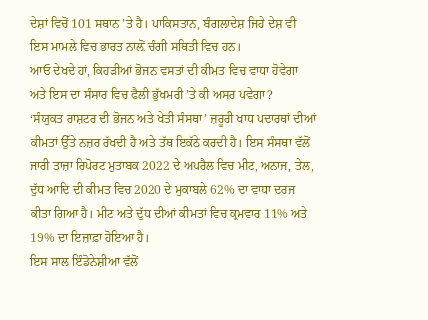ਦੇਸ਼ਾਂ ਵਿਚੋਂ 101 ਸਥਾਨ ’ਤੇ ਹੈ। ਪਾਕਿਸਤਾਨ, ਬੰਗਲਾਦੇਸ਼ ਜਿਹੇ ਦੇਸ਼ ਵੀ ਇਸ ਮਾਮਲੇ ਵਿਚ ਭਾਰਤ ਨਾਲ਼ੋਂ ਚੰਗੀ ਸਥਿਤੀ ਵਿਚ ਹਨ।
ਆਓ ਦੇਖਦੇ ਹਾਂ, ਕਿਹੜੀਆਂ ਭੋਜਨ ਵਸਤਾਂ ਦੀ ਕੀਮਤ ਵਿਚ ਵਾਧਾ ਹੋਵੇਗਾ ਅਤੇ ਇਸ ਦਾ ਸੰਸਾਰ ਵਿਚ ਫੈਲੀ ਭੁੱਖਮਰੀ ’ਤੇ ਕੀ ਅਸਰ ਪਵੇਗਾ?
‘ਸੰਯੁਕਤ ਰਾਸ਼ਟਰ ਦੀ ਭੋਜਨ ਅਤੇ ਖੇਤੀ ਸੰਸਥਾ’ ਜ਼ਰੂਰੀ ਖਾਧ ਪਦਾਰਥਾਂ ਦੀਆਂ ਕੀਮਤਾਂ ਉੱਤੇ ਨਜ਼ਰ ਰੱਖਦੀ ਹੈ ਅਤੇ ਤੱਥ ਇਕੱਠੇ ਕਰਦੀ ਹੈ। ਇਸ ਸੰਸਥਾ ਵੱਲੋਂ ਜਾਰੀ ਤਾਜ਼ਾ ਰਿਪੋਰਟ ਮੁਤਾਬਕ 2022 ਦੇ ਅਪਰੈਲ ਵਿਚ ਮੀਟ, ਅਨਾਜ, ਤੇਲ, ਦੁੱਧ ਆਦਿ ਦੀ ਕੀਮਤ ਵਿਚ 2020 ਦੇ ਮੁਕਾਬਲੇ 62% ਦਾ ਵਾਧਾ ਦਰਜ ਕੀਤਾ ਗਿਆ ਹੈ। ਮੀਟ ਅਤੇ ਦੁੱਧ ਦੀਆਂ ਕੀਮਤਾਂ ਵਿਚ ਕ੍ਰਮਵਾਰ 11% ਅਤੇ 19% ਦਾ ਇਜ਼ਾਫ਼ਾ ਹੋਇਆ ਹੈ।
ਇਸ ਸਾਲ ਇੰਡੋਨੇਸ਼ੀਆ ਵੱਲੋਂ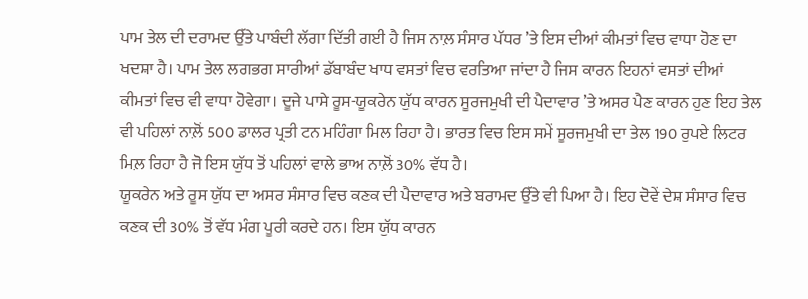ਪਾਮ ਤੇਲ ਦੀ ਦਰਾਮਦ ਉੱਤੇ ਪਾਬੰਦੀ ਲੱਗਾ ਦਿੱਤੀ ਗਈ ਹੈ ਜਿਸ ਨਾਲ਼ ਸੰਸਾਰ ਪੱਧਰ ’ਤੇ ਇਸ ਦੀਆਂ ਕੀਮਤਾਂ ਵਿਚ ਵਾਧਾ ਹੋਣ ਦਾ ਖਦਸ਼ਾ ਹੈ। ਪਾਮ ਤੇਲ ਲਗਭਗ ਸਾਰੀਆਂ ਡੱਬਾਬੰਦ ਖਾਧ ਵਸਤਾਂ ਵਿਚ ਵਰਤਿਆ ਜਾਂਦਾ ਹੈ ਜਿਸ ਕਾਰਨ ਇਹਨਾਂ ਵਸਤਾਂ ਦੀਆਂ ਕੀਮਤਾਂ ਵਿਚ ਵੀ ਵਾਧਾ ਹੋਵੇਗਾ। ਦੂਜੇ ਪਾਸੇ ਰੂਸ-ਯੂਕਰੇਨ ਯੁੱਧ ਕਾਰਨ ਸੂਰਜਮੁਖੀ ਦੀ ਪੈਦਾਵਾਰ ’ਤੇ ਅਸਰ ਪੈਣ ਕਾਰਨ ਹੁਣ ਇਹ ਤੇਲ ਵੀ ਪਹਿਲਾਂ ਨਾਲ਼ੋਂ 500 ਡਾਲਰ ਪ੍ਰਤੀ ਟਨ ਮਹਿੰਗਾ ਮਿਲ ਰਿਹਾ ਹੈ। ਭਾਰਤ ਵਿਚ ਇਸ ਸਮੇਂ ਸੂਰਜਮੁਖੀ ਦਾ ਤੇਲ 190 ਰੁਪਏ ਲਿਟਰ ਮਿਲ਼ ਰਿਹਾ ਹੈ ਜੋ ਇਸ ਯੁੱਧ ਤੋਂ ਪਹਿਲਾਂ ਵਾਲੇ ਭਾਅ ਨਾਲ਼ੋਂ 30% ਵੱਧ ਹੈ।
ਯੂਕਰੇਨ ਅਤੇ ਰੂਸ ਯੁੱਧ ਦਾ ਅਸਰ ਸੰਸਾਰ ਵਿਚ ਕਣਕ ਦੀ ਪੈਦਾਵਾਰ ਅਤੇ ਬਰਾਮਦ ਉੱਤੇ ਵੀ ਪਿਆ ਹੈ। ਇਹ ਦੋਵੇਂ ਦੇਸ਼ ਸੰਸਾਰ ਵਿਚ ਕਣਕ ਦੀ 30% ਤੋਂ ਵੱਧ ਮੰਗ ਪੂਰੀ ਕਰਦੇ ਹਨ। ਇਸ ਯੁੱਧ ਕਾਰਨ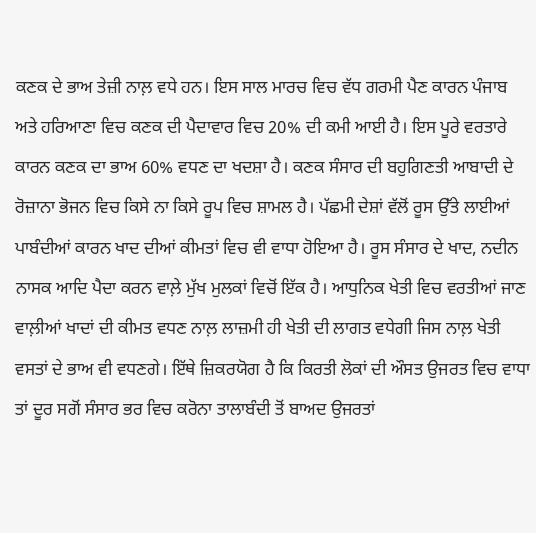ਕਣਕ ਦੇ ਭਾਅ ਤੇਜ਼ੀ ਨਾਲ਼ ਵਧੇ ਹਨ। ਇਸ ਸਾਲ ਮਾਰਚ ਵਿਚ ਵੱਧ ਗਰਮੀ ਪੈਣ ਕਾਰਨ ਪੰਜਾਬ ਅਤੇ ਹਰਿਆਣਾ ਵਿਚ ਕਣਕ ਦੀ ਪੈਦਾਵਾਰ ਵਿਚ 20% ਦੀ ਕਮੀ ਆਈ ਹੈ। ਇਸ ਪੂਰੇ ਵਰਤਾਰੇ ਕਾਰਨ ਕਣਕ ਦਾ ਭਾਅ 60% ਵਧਣ ਦਾ ਖਦਸ਼ਾ ਹੈ। ਕਣਕ ਸੰਸਾਰ ਦੀ ਬਹੁਗਿਣਤੀ ਆਬਾਦੀ ਦੇ ਰੋਜ਼ਾਨਾ ਭੋਜਨ ਵਿਚ ਕਿਸੇ ਨਾ ਕਿਸੇ ਰੂਪ ਵਿਚ ਸ਼ਾਮਲ ਹੈ। ਪੱਛਮੀ ਦੇਸ਼ਾਂ ਵੱਲੋਂ ਰੂਸ ਉੱਤੇ ਲਾਈਆਂ ਪਾਬੰਦੀਆਂ ਕਾਰਨ ਖਾਦ ਦੀਆਂ ਕੀਮਤਾਂ ਵਿਚ ਵੀ ਵਾਧਾ ਹੋਇਆ ਹੈ। ਰੂਸ ਸੰਸਾਰ ਦੇ ਖਾਦ, ਨਦੀਨ ਨਾਸਕ ਆਦਿ ਪੈਦਾ ਕਰਨ ਵਾਲ਼ੇ ਮੁੱਖ ਮੁਲਕਾਂ ਵਿਚੋਂ ਇੱਕ ਹੈ। ਆਧੁਨਿਕ ਖੇਤੀ ਵਿਚ ਵਰਤੀਆਂ ਜਾਣ ਵਾਲ਼ੀਆਂ ਖਾਦਾਂ ਦੀ ਕੀਮਤ ਵਧਣ ਨਾਲ਼ ਲਾਜ਼ਮੀ ਹੀ ਖੇਤੀ ਦੀ ਲਾਗਤ ਵਧੇਗੀ ਜਿਸ ਨਾਲ਼ ਖੇਤੀ ਵਸਤਾਂ ਦੇ ਭਾਅ ਵੀ ਵਧਣਗੇ। ਇੱਥੇ ਜ਼ਿਕਰਯੋਗ ਹੈ ਕਿ ਕਿਰਤੀ ਲੋਕਾਂ ਦੀ ਔਸਤ ਉਜਰਤ ਵਿਚ ਵਾਧਾ ਤਾਂ ਦੂਰ ਸਗੋਂ ਸੰਸਾਰ ਭਰ ਵਿਚ ਕਰੋਨਾ ਤਾਲਾਬੰਦੀ ਤੋਂ ਬਾਅਦ ਉਜਰਤਾਂ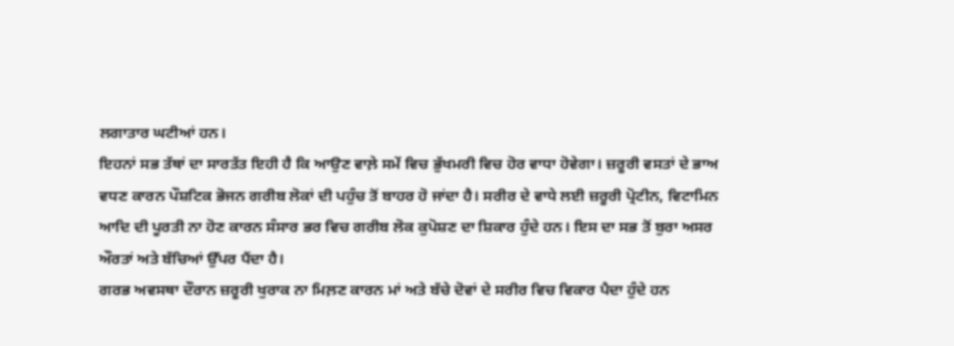ਲਗਾਤਾਰ ਘਟੀਆਂ ਹਨ।
ਇਹਨਾਂ ਸਭ ਤੱਥਾਂ ਦਾ ਸਾਰਤੱਤ ਇਹੀ ਹੈ ਕਿ ਆਉਣ ਵਾਲ਼ੇ ਸਮੇਂ ਵਿਚ ਭੁੱਖਮਰੀ ਵਿਚ ਹੋਰ ਵਾਧਾ ਹੋਵੇਗਾ। ਜ਼ਰੂਰੀ ਵਸਤਾਂ ਦੇ ਭਾਅ ਵਧਣ ਕਾਰਨ ਪੌਸ਼ਟਿਕ ਭੋਜਨ ਗਰੀਬ ਲੋਕਾਂ ਦੀ ਪਹੁੰਚ ਤੋਂ ਬਾਹਰ ਹੋ ਜਾਂਦਾ ਹੈ। ਸਰੀਰ ਦੇ ਵਾਧੇ ਲਈ ਜ਼ਰੂਰੀ ਪ੍ਰੋਟੀਨ, ਵਿਟਾਮਿਨ ਆਦਿ ਦੀ ਪੂਰਤੀ ਨਾ ਹੋਣ ਕਾਰਨ ਸੰਸਾਰ ਭਰ ਵਿਚ ਗਰੀਬ ਲੋਕ ਕੁਪੋਸ਼ਣ ਦਾ ਸ਼ਿਕਾਰ ਹੁੰਦੇ ਹਨ। ਇਸ ਦਾ ਸਭ ਤੋਂ ਬੁਰਾ ਅਸਰ ਔਰਤਾਂ ਅਤੇ ਬੱਚਿਆਂ ਉੱਪਰ ਪੈਂਦਾ ਹੈ।
ਗਰਭ ਅਵਸਥਾ ਦੌਰਾਨ ਜ਼ਰੂਰੀ ਖੁਰਾਕ ਨਾ ਮਿਲ਼ਣ ਕਾਰਨ ਮਾਂ ਅਤੇ ਬੱਚੇ ਦੋਵਾਂ ਦੇ ਸਰੀਰ ਵਿਚ ਵਿਕਾਰ ਪੈਦਾ ਹੁੰਦੇ ਹਨ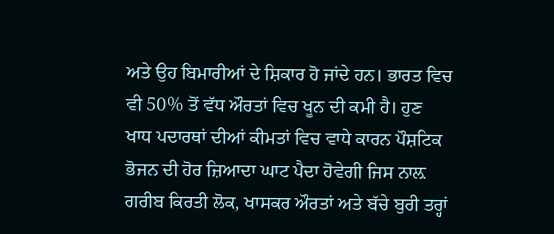ਅਤੇ ਉਹ ਬਿਮਾਰੀਆਂ ਦੇ ਸ਼ਿਕਾਰ ਹੋ ਜਾਂਦੇ ਹਨ। ਭਾਰਤ ਵਿਚ ਵੀ 50% ਤੋਂ ਵੱਧ ਔਰਤਾਂ ਵਿਚ ਖੂਨ ਦੀ ਕਮੀ ਹੈ। ਹੁਣ ਖਾਧ ਪਦਾਰਥਾਂ ਦੀਆਂ ਕੀਮਤਾਂ ਵਿਚ ਵਾਧੇ ਕਾਰਨ ਪੌਸ਼ਟਿਕ ਭੋਜਨ ਦੀ ਹੋਰ ਜ਼ਿਆਦਾ ਘਾਟ ਪੈਦਾ ਹੋਵੇਗੀ ਜਿਸ ਨਾਲ਼ ਗਰੀਬ ਕਿਰਤੀ ਲੋਕ, ਖਾਸਕਰ ਔਰਤਾਂ ਅਤੇ ਬੱਚੇ ਬੁਰੀ ਤਰ੍ਹਾਂ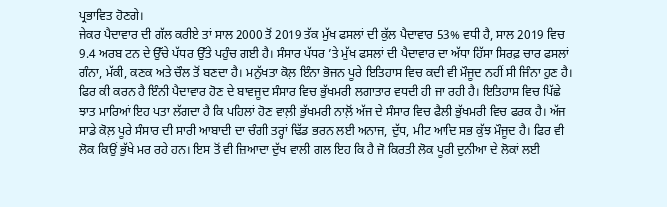ਪ੍ਰਭਾਵਿਤ ਹੋਣਗੇ।
ਜੇਕਰ ਪੈਦਾਵਾਰ ਦੀ ਗੱਲ ਕਰੀਏ ਤਾਂ ਸਾਲ 2000 ਤੋਂ 2019 ਤੱਕ ਮੁੱਖ ਫਸਲਾਂ ਦੀ ਕੁੱਲ ਪੈਦਾਵਾਰ 53% ਵਧੀ ਹੈ, ਸਾਲ 2019 ਵਿਚ 9.4 ਅਰਬ ਟਨ ਦੇ ਉੱਚੇ ਪੱਧਰ ਉੱਤੇ ਪਹੁੰਚ ਗਈ ਹੈ। ਸੰਸਾਰ ਪੱਧਰ ’ਤੇ ਮੁੱਖ ਫਸਲਾਂ ਦੀ ਪੈਦਾਵਾਰ ਦਾ ਅੱਧਾ ਹਿੱਸਾ ਸਿਰਫ਼ ਚਾਰ ਫਸਲਾਂ ਗੰਨਾ, ਮੱਕੀ, ਕਣਕ ਅਤੇ ਚੌਲ ਤੋਂ ਬਣਦਾ ਹੈ। ਮਨੁੱਖਤਾ ਕੋਲ਼ ਇੰਨਾ ਭੋਜਨ ਪੂਰੇ ਇਤਿਹਾਸ ਵਿਚ ਕਦੀ ਵੀ ਮੌਜੂਦ ਨਹੀਂ ਸੀ ਜਿੰਨਾ ਹੁਣ ਹੈ। ਫਿਰ ਕੀ ਕਰਨ ਹੈ ਇੰਨੀ ਪੈਦਾਵਾਰ ਹੋਣ ਦੇ ਬਾਵਜੂਦ ਸੰਸਾਰ ਵਿਚ ਭੁੱਖਮਰੀ ਲਗਾਤਾਰ ਵਧਦੀ ਹੀ ਜਾ ਰਹੀ ਹੈ। ਇਤਿਹਾਸ ਵਿਚ ਪਿੱਛੇ ਝਾਤ ਮਾਰਿਆਂ ਇਹ ਪਤਾ ਲੱਗਦਾ ਹੈ ਕਿ ਪਹਿਲਾਂ ਹੋਣ ਵਾਲ਼ੀ ਭੁੱਖਮਰੀ ਨਾਲ਼ੋਂ ਅੱਜ ਦੇ ਸੰਸਾਰ ਵਿਚ ਫੈਲੀ ਭੁੱਖਮਰੀ ਵਿਚ ਫਰਕ ਹੈ। ਅੱਜ ਸਾਡੇ ਕੋਲ਼ ਪੂਰੇ ਸੰਸਾਰ ਦੀ ਸਾਰੀ ਆਬਾਦੀ ਦਾ ਚੰਗੀ ਤਰ੍ਹਾਂ ਢਿੱਡ ਭਰਨ ਲਈ ਅਨਾਜ, ਦੁੱਧ, ਮੀਟ ਆਦਿ ਸਭ ਕੁੱਝ ਮੌਜੂਦ ਹੈ। ਫਿਰ ਵੀ ਲੋਕ ਕਿਉਂ ਭੁੱਖੇ ਮਰ ਰਹੇ ਹਨ। ਇਸ ਤੋਂ ਵੀ ਜ਼ਿਆਦਾ ਦੁੱਖ ਵਾਲੀ ਗਲ ਇਹ ਕਿ ਹੈ ਜੋ ਕਿਰਤੀ ਲੋਕ ਪੂਰੀ ਦੁਨੀਆ ਦੇ ਲੋਕਾਂ ਲਈ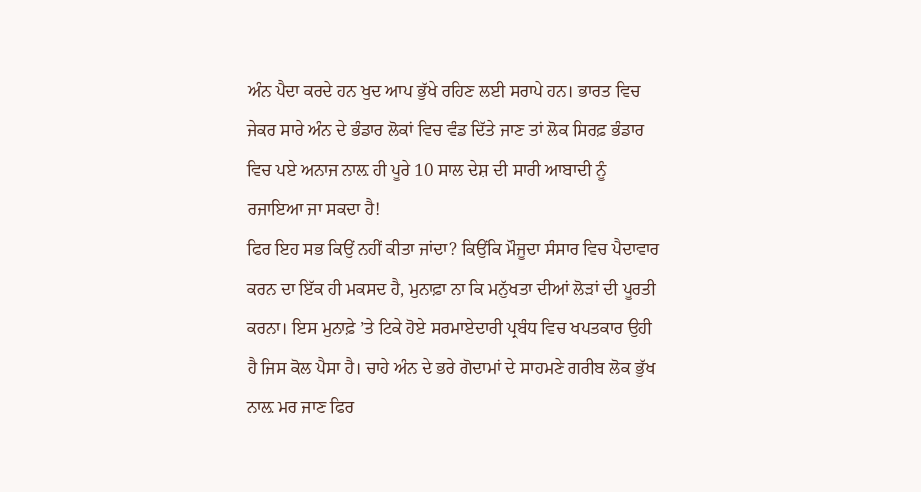ਅੰਨ ਪੈਦਾ ਕਰਦੇ ਹਨ ਖੁਦ ਆਪ ਭੁੱਖੇ ਰਹਿਣ ਲਈ ਸਰਾਪੇ ਹਨ। ਭਾਰਤ ਵਿਚ ਜੇਕਰ ਸਾਰੇ ਅੰਨ ਦੇ ਭੰਡਾਰ ਲੋਕਾਂ ਵਿਚ ਵੰਡ ਦਿੱਤੇ ਜਾਣ ਤਾਂ ਲੋਕ ਸਿਰਫ਼ ਭੰਡਾਰ ਵਿਚ ਪਏ ਅਨਾਜ ਨਾਲ਼ ਹੀ ਪੂਰੇ 10 ਸਾਲ ਦੇਸ਼ ਦੀ ਸਾਰੀ ਆਬਾਦੀ ਨੂੰ ਰਜਾਇਆ ਜਾ ਸਕਦਾ ਹੈ!
ਫਿਰ ਇਹ ਸਭ ਕਿਉਂ ਨਹੀਂ ਕੀਤਾ ਜਾਂਦਾ? ਕਿਉਂਕਿ ਮੌਜੂਦਾ ਸੰਸਾਰ ਵਿਚ ਪੈਦਾਵਾਰ ਕਰਨ ਦਾ ਇੱਕ ਹੀ ਮਕਸਦ ਹੈ, ਮੁਨਾਫ਼ਾ ਨਾ ਕਿ ਮਨੁੱਖਤਾ ਦੀਆਂ ਲੋੜਾਂ ਦੀ ਪੂਰਤੀ ਕਰਨਾ। ਇਸ ਮੁਨਾਫ਼ੇ ’ਤੇ ਟਿਕੇ ਹੋਏ ਸਰਮਾਏਦਾਰੀ ਪ੍ਰਬੰਧ ਵਿਚ ਖਪਤਕਾਰ ਉਹੀ ਹੈ ਜਿਸ ਕੋਲ ਪੈਸਾ ਹੈ। ਚਾਹੇ ਅੰਨ ਦੇ ਭਰੇ ਗੋਦਾਮਾਂ ਦੇ ਸਾਹਮਣੇ ਗਰੀਬ ਲੋਕ ਭੁੱਖ ਨਾਲ਼ ਮਰ ਜਾਣ ਫਿਰ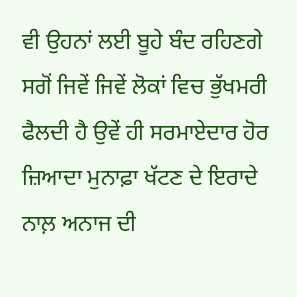ਵੀ ਉਹਨਾਂ ਲਈ ਬੂਹੇ ਬੰਦ ਰਹਿਣਗੇ ਸਗੋਂ ਜਿਵੇਂ ਜਿਵੇਂ ਲੋਕਾਂ ਵਿਚ ਭੁੱਖਮਰੀ ਫੈਲਦੀ ਹੈ ਉਵੇਂ ਹੀ ਸਰਮਾਏਦਾਰ ਹੋਰ ਜ਼ਿਆਦਾ ਮੁਨਾਫ਼ਾ ਖੱਟਣ ਦੇ ਇਰਾਦੇ ਨਾਲ਼ ਅਨਾਜ ਦੀ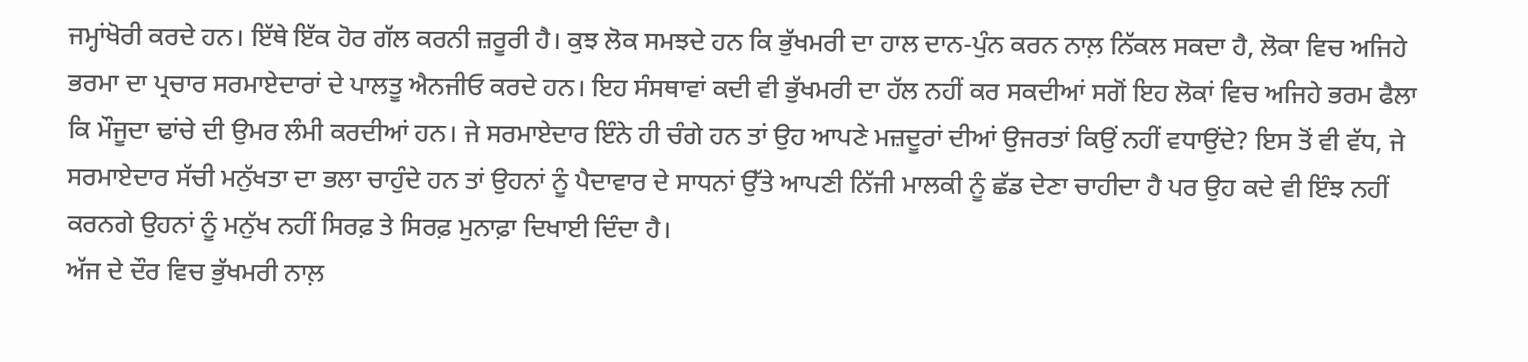ਜਮ੍ਹਾਂਖੋਰੀ ਕਰਦੇ ਹਨ। ਇੱਥੇ ਇੱਕ ਹੋਰ ਗੱਲ ਕਰਨੀ ਜ਼ਰੂਰੀ ਹੈ। ਕੁਝ ਲੋਕ ਸਮਝਦੇ ਹਨ ਕਿ ਭੁੱਖਮਰੀ ਦਾ ਹਾਲ ਦਾਨ-ਪੁੰਨ ਕਰਨ ਨਾਲ਼ ਨਿੱਕਲ ਸਕਦਾ ਹੈ, ਲੋਕਾ ਵਿਚ ਅਜਿਹੇ ਭਰਮਾ ਦਾ ਪ੍ਰਚਾਰ ਸਰਮਾਏਦਾਰਾਂ ਦੇ ਪਾਲਤੂ ਐਨਜੀਓ ਕਰਦੇ ਹਨ। ਇਹ ਸੰਸਥਾਵਾਂ ਕਦੀ ਵੀ ਭੁੱਖਮਰੀ ਦਾ ਹੱਲ ਨਹੀਂ ਕਰ ਸਕਦੀਆਂ ਸਗੋਂ ਇਹ ਲੋਕਾਂ ਵਿਚ ਅਜਿਹੇ ਭਰਮ ਫੈਲਾ ਕਿ ਮੌਜੂਦਾ ਢਾਂਚੇ ਦੀ ਉਮਰ ਲੰਮੀ ਕਰਦੀਆਂ ਹਨ। ਜੇ ਸਰਮਾਏਦਾਰ ਇੰਨੇ ਹੀ ਚੰਗੇ ਹਨ ਤਾਂ ਉਹ ਆਪਣੇ ਮਜ਼ਦੂਰਾਂ ਦੀਆਂ ਉਜਰਤਾਂ ਕਿਉਂ ਨਹੀਂ ਵਧਾਉਂਦੇ? ਇਸ ਤੋਂ ਵੀ ਵੱਧ, ਜੇ ਸਰਮਾਏਦਾਰ ਸੱਚੀ ਮਨੁੱਖਤਾ ਦਾ ਭਲਾ ਚਾਹੁੰਦੇ ਹਨ ਤਾਂ ਉਹਨਾਂ ਨੂੰ ਪੈਦਾਵਾਰ ਦੇ ਸਾਧਨਾਂ ਉੱਤੇ ਆਪਣੀ ਨਿੱਜੀ ਮਾਲਕੀ ਨੂੰ ਛੱਡ ਦੇਣਾ ਚਾਹੀਦਾ ਹੈ ਪਰ ਉਹ ਕਦੇ ਵੀ ਇੰਝ ਨਹੀਂ ਕਰਨਗੇ ਉਹਨਾਂ ਨੂੰ ਮਨੁੱਖ ਨਹੀਂ ਸਿਰਫ਼ ਤੇ ਸਿਰਫ਼ ਮੁਨਾਫ਼ਾ ਦਿਖਾਈ ਦਿੰਦਾ ਹੈ।
ਅੱਜ ਦੇ ਦੌਰ ਵਿਚ ਭੁੱਖਮਰੀ ਨਾਲ਼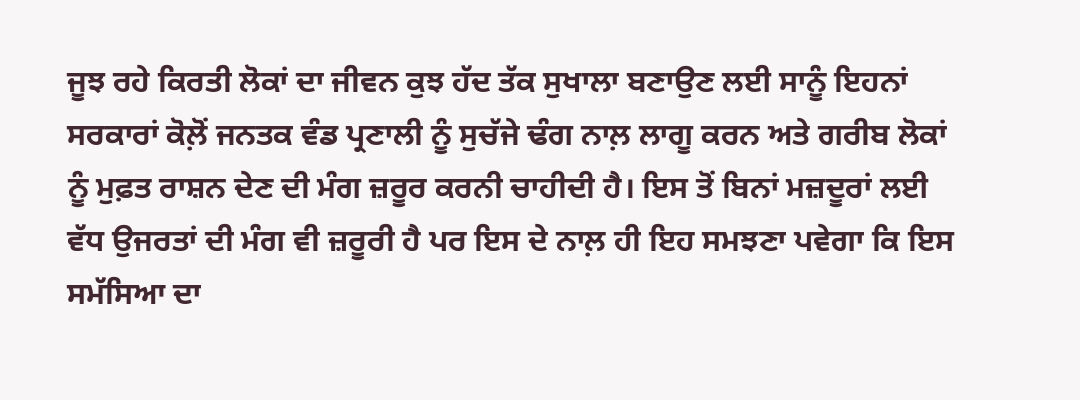ਜੂਝ ਰਹੇ ਕਿਰਤੀ ਲੋਕਾਂ ਦਾ ਜੀਵਨ ਕੁਝ ਹੱਦ ਤੱਕ ਸੁਖਾਲਾ ਬਣਾਉਣ ਲਈ ਸਾਨੂੰ ਇਹਨਾਂ ਸਰਕਾਰਾਂ ਕੋਲ਼ੋਂ ਜਨਤਕ ਵੰਡ ਪ੍ਰਣਾਲੀ ਨੂੰ ਸੁਚੱਜੇ ਢੰਗ ਨਾਲ਼ ਲਾਗੂ ਕਰਨ ਅਤੇ ਗਰੀਬ ਲੋਕਾਂ ਨੂੰ ਮੁਫ਼ਤ ਰਾਸ਼ਨ ਦੇਣ ਦੀ ਮੰਗ ਜ਼ਰੂਰ ਕਰਨੀ ਚਾਹੀਦੀ ਹੈ। ਇਸ ਤੋਂ ਬਿਨਾਂ ਮਜ਼ਦੂਰਾਂ ਲਈ ਵੱਧ ਉਜਰਤਾਂ ਦੀ ਮੰਗ ਵੀ ਜ਼ਰੂਰੀ ਹੈ ਪਰ ਇਸ ਦੇ ਨਾਲ਼ ਹੀ ਇਹ ਸਮਝਣਾ ਪਵੇਗਾ ਕਿ ਇਸ ਸਮੱਸਿਆ ਦਾ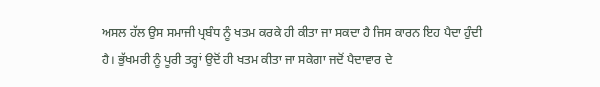ਅਸਲ ਹੱਲ ਉਸ ਸਮਾਜੀ ਪ੍ਰਬੰਧ ਨੂੰ ਖਤਮ ਕਰਕੇ ਹੀ ਕੀਤਾ ਜਾ ਸਕਦਾ ਹੈ ਜਿਸ ਕਾਰਨ ਇਹ ਪੈਦਾ ਹੁੰਦੀ ਹੈ। ਭੁੱਖਮਰੀ ਨੂੰ ਪੂਰੀ ਤਰ੍ਹਾਂ ਉਦੋਂ ਹੀ ਖਤਮ ਕੀਤਾ ਜਾ ਸਕੇਗਾ ਜਦੋਂ ਪੈਦਾਵਾਰ ਦੇ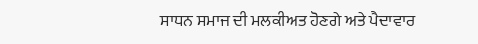ਸਾਧਨ ਸਮਾਜ ਦੀ ਮਲਕੀਅਤ ਹੋਣਗੇ ਅਤੇ ਪੈਦਾਵਾਰ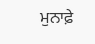ਮੁਨਾਫ਼ੇ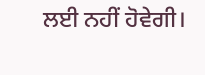ਲਈ ਨਹੀਂ ਹੋਵੇਗੀ।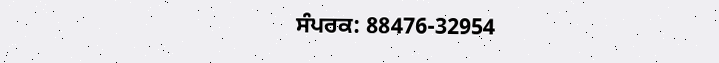ਸੰਪਰਕ: 88476-32954